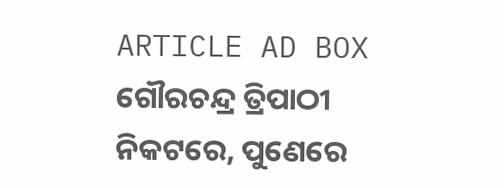ARTICLE AD BOX
ଗୌରଚନ୍ଦ୍ର ତ୍ରିପାଠୀ
ନିକଟରେ, ପୁଣେରେ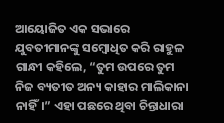ଆୟୋଜିତ ଏକ ସଭାରେ ଯୁବତୀମାନଙ୍କୁ ସମ୍ବୋଧିତ କରି ରାହୁଳ ଗାନ୍ଧୀ କହିଲେ, “ତୁମ ଉପରେ ତୁମ ନିଜ ବ୍ୟତୀତ ଅନ୍ୟ କାହାର ମାଲିକାନା ନାହିଁ।” ଏହା ପଛରେ ଥିବା ଚିନ୍ତାଧାରା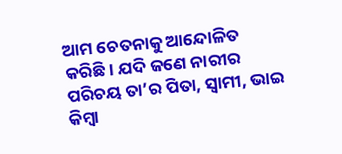ଆମ ଚେତନାକୁ ଆନ୍ଦୋଳିତ କରିଛି। ଯଦି ଜଣେ ନାରୀର ପରିଚୟ ତା’ର ପିତା, ସ୍ୱାମୀ, ଭାଇ କିମ୍ବା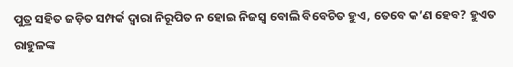ପୁତ୍ର ସହିତ ଜଡ଼ିତ ସମ୍ପର୍କ ଦ୍ୱାରା ନିରୂପିତ ନ ହୋଇ ନିଜସ୍ୱ ବୋଲି ବିବେଚିତ ହୁଏ, ତେବେ କ’ଣ ହେବ? ହୁଏତ ରାହୁଳଙ୍କ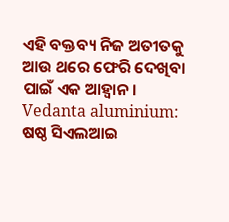ଏହି ବକ୍ତବ୍ୟ ନିଜ ଅତୀତକୁ ଆଉ ଥରେ ଫେରି ଦେଖିବା ପାଇଁ ଏକ ଆହ୍ୱାନ।
Vedanta aluminium: ଷଷ୍ଠ ସିଏଲଆଇ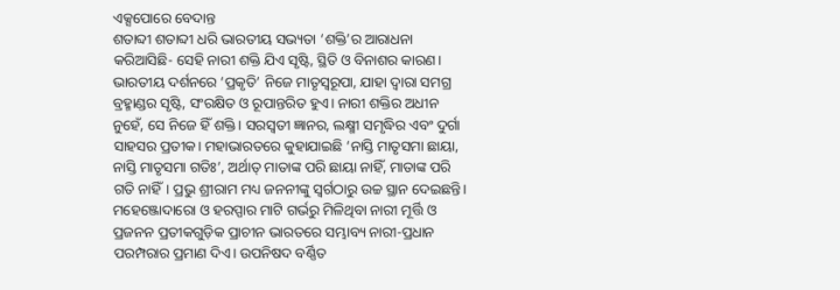ଏକ୍ସପୋରେ ବେଦାନ୍ତ
ଶତାବ୍ଦୀ ଶତାବ୍ଦୀ ଧରି ଭାରତୀୟ ସଭ୍ୟତା ‘ଶକ୍ତି’ର ଆରାଧନା କରିଆସିଛି- ସେହି ନାରୀ ଶକ୍ତି ଯିଏ ସୃଷ୍ଟି, ସ୍ଥିତି ଓ ବିନାଶର କାରଣ। ଭାରତୀୟ ଦର୍ଶନରେ ‘ପ୍ରକୃତି’ ନିଜେ ମାତୃସ୍ୱରୂପା, ଯାହା ଦ୍ୱାରା ସମଗ୍ର ବ୍ରହ୍ମାଣ୍ଡର ସୃଷ୍ଟି, ସଂରକ୍ଷିତ ଓ ରୂପାନ୍ତରିତ ହୁଏ। ନାରୀ ଶକ୍ତିର ଅଧୀନ ନୁହେଁ, ସେ ନିଜେ ହିଁ ଶକ୍ତି। ସରସ୍ୱତୀ ଜ୍ଞାନର, ଲକ୍ଷ୍ମୀ ସମୃଦ୍ଧିର ଏବଂ ଦୁର୍ଗା ସାହସର ପ୍ରତୀକ। ମହାଭାରତରେ କୁହାଯାଇଛି ‘ନାସ୍ତି ମାତୃସମା ଛାୟା, ନାସ୍ତି ମାତୃସମା ଗତିଃ’, ଅର୍ଥାତ୍ ମାତାଙ୍କ ପରି ଛାୟା ନାହିଁ, ମାତାଙ୍କ ପରି ଗତି ନାହିଁ। ପ୍ରଭୁ ଶ୍ରୀରାମ ମଧ୍ୟ ଜନନୀଙ୍କୁ ସ୍ୱର୍ଗଠାରୁ ଉଚ୍ଚ ସ୍ଥାନ ଦେଇଛନ୍ତି। ମହେଞ୍ଜୋଦାରୋ ଓ ହରପ୍ପାର ମାଟି ଗର୍ଭରୁ ମିଳିଥିବା ନାରୀ ମୂର୍ତ୍ତି ଓ ପ୍ରଜନନ ପ୍ରତୀକଗୁଡ଼ିକ ପ୍ରାଚୀନ ଭାରତରେ ସମ୍ଭାବ୍ୟ ନାରୀ-ପ୍ରଧାନ ପରମ୍ପରାର ପ୍ରମାଣ ଦିଏ। ଉପନିଷଦ ବର୍ଣ୍ଣିତ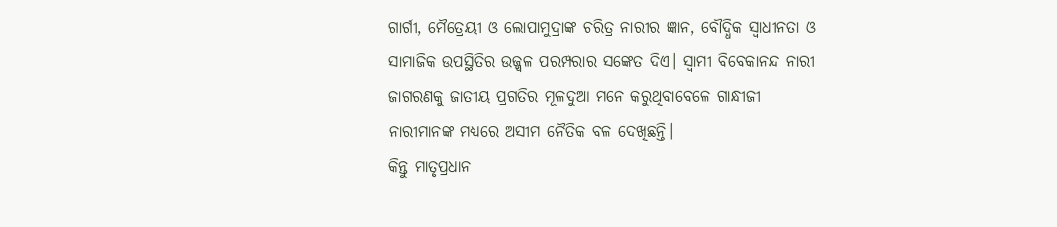ଗାର୍ଗୀ, ମୈତ୍ରେୟୀ ଓ ଲୋପାମୁଦ୍ରାଙ୍କ ଚରିତ୍ର ନାରୀର ଜ୍ଞାନ, ବୌଦ୍ଧିକ ସ୍ୱାଧୀନତା ଓ ସାମାଜିକ ଉପସ୍ଥିତିର ଉଜ୍ଜ୍ୱଳ ପରମ୍ପରାର ସଙ୍କେତ ଦିଏ। ସ୍ୱାମୀ ବିବେକାନନ୍ଦ ନାରୀ ଜାଗରଣକୁ ଜାତୀୟ ପ୍ରଗତିର ମୂଳଦୁଆ ମନେ କରୁଥିବାବେଳେ ଗାନ୍ଧୀଜୀ ନାରୀମାନଙ୍କ ମଧ୍ୟରେ ଅସୀମ ନୈତିକ ବଳ ଦେଖିଛନ୍ତି।
କିନ୍ତୁ ମାତୃପ୍ରଧାନ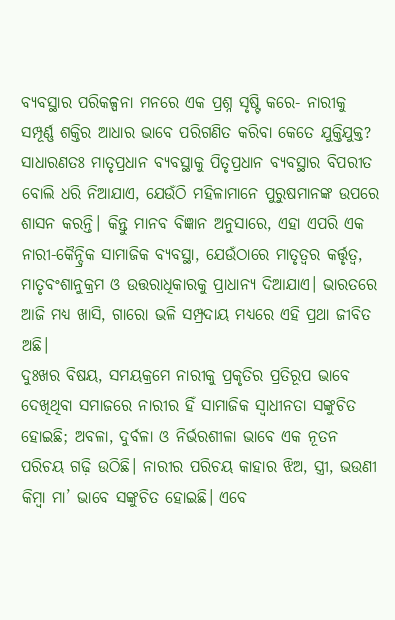ବ୍ୟବସ୍ଥାର ପରିକଳ୍ପନା ମନରେ ଏକ ପ୍ରଶ୍ନ ସୃଷ୍ଟି କରେ- ନାରୀକୁ ସମ୍ପୂର୍ଣ୍ଣ ଶକ୍ତିର ଆଧାର ଭାବେ ପରିଗଣିତ କରିବା କେତେ ଯୁକ୍ତିଯୁକ୍ତ? ସାଧାରଣତଃ ମାତୃପ୍ରଧାନ ବ୍ୟବସ୍ଥାକୁ ପିତୃପ୍ରଧାନ ବ୍ୟବସ୍ଥାର ବିପରୀତ ବୋଲି ଧରି ନିଆଯାଏ, ଯେଉଁଠି ମହିଳାମାନେ ପୁରୁଷମାନଙ୍କ ଉପରେ ଶାସନ କରନ୍ତି। କିନ୍ତୁ ମାନବ ବିଜ୍ଞାନ ଅନୁସାରେ, ଏହା ଏପରି ଏକ ନାରୀ-କୈନ୍ଦ୍ରିକ ସାମାଜିକ ବ୍ୟବସ୍ଥା, ଯେଉଁଠାରେ ମାତୃତ୍ୱର କର୍ତ୍ତୃତ୍ୱ, ମାତୃବଂଶାନୁକ୍ରମ ଓ ଉତ୍ତରାଧିକାରକୁ ପ୍ରାଧାନ୍ୟ ଦିଆଯାଏ। ଭାରତରେ ଆଜି ମଧ୍ୟ ଖାସି, ଗାରୋ ଭଳି ସମ୍ପ୍ରଦାୟ ମଧ୍ୟରେ ଏହି ପ୍ରଥା ଜୀବିତ ଅଛି।
ଦୁଃଖର ବିଷୟ, ସମୟକ୍ରମେ ନାରୀକୁ ପ୍ରକୃତିର ପ୍ରତିରୂପ ଭାବେ ଦେଖିଥିବା ସମାଜରେ ନାରୀର ହିଁ ସାମାଜିକ ସ୍ୱାଧୀନତା ସଙ୍କୁଚିତ ହୋଇଛି; ଅବଳା, ଦୁର୍ବଳା ଓ ନିର୍ଭରଶୀଳା ଭାବେ ଏକ ନୂତନ ପରିଚୟ ଗଢ଼ି ଉଠିଛି। ନାରୀର ପରିଚୟ କାହାର ଝିଅ, ସ୍ତ୍ରୀ, ଭଉଣୀ କିମ୍ବା ମା’ ଭାବେ ସଙ୍କୁଚିତ ହୋଇଛି। ଏବେ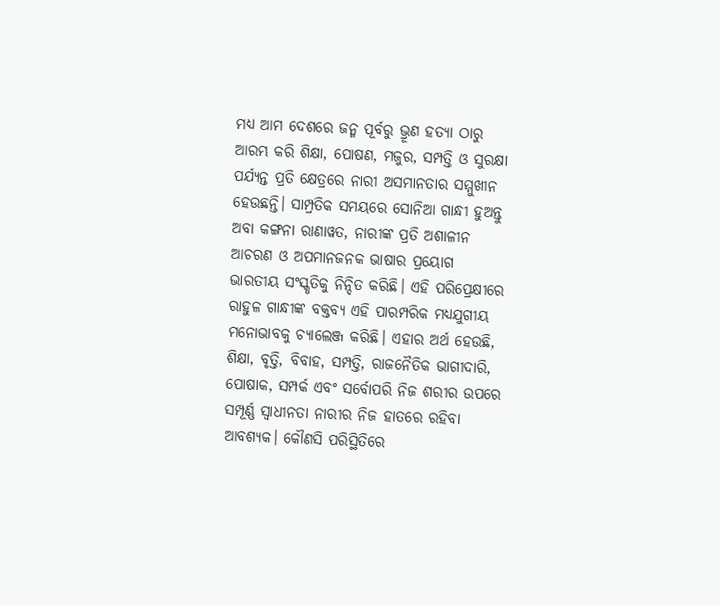ମଧ୍ୟ ଆମ ଦେଶରେ ଜନ୍ମ ପୂର୍ବରୁ ଭ୍ରୂଣ ହତ୍ୟା ଠାରୁ ଆରମ୍ଭ କରି ଶିକ୍ଷା, ପୋଷଣ, ମଜୁର, ସମ୍ପତ୍ତି ଓ ସୁରକ୍ଷା ପର୍ଯ୍ୟନ୍ତ ପ୍ରତି କ୍ଷେତ୍ରରେ ନାରୀ ଅସମାନତାର ସମ୍ମୁଖୀନ ହେଉଛନ୍ତି। ସାମ୍ପ୍ରତିକ ସମୟରେ ସୋନିଆ ଗାନ୍ଧୀ ହୁଅନ୍ତୁ ଅବା କଙ୍ଗନା ରାଣାୱତ, ନାରୀଙ୍କ ପ୍ରତି ଅଶାଳୀନ ଆଚରଣ ଓ ଅପମାନଜନକ ଭାଷାର ପ୍ରୟୋଗ ଭାରତୀୟ ସଂସ୍କୃତିକୁ ନିନ୍ଦିତ କରିଛି। ଏହି ପରିପ୍ରେକ୍ଷୀରେ ରାହୁଳ ଗାନ୍ଧୀଙ୍କ ବକ୍ତବ୍ୟ ଏହି ପାରମ୍ପରିକ ମଧ୍ୟଯୁଗୀୟ ମନୋଭାବକୁ ଚ୍ୟାଲେଞ୍ଜ କରିଛି। ଏହାର ଅର୍ଥ ହେଉଛି, ଶିକ୍ଷା, ବୃତ୍ତି, ବିବାହ, ସମ୍ପତ୍ତି, ରାଜନୈତିକ ଭାଗୀଦାରି, ପୋଷାକ, ସମ୍ପର୍କ ଏବଂ ସର୍ବୋପରି ନିଜ ଶରୀର ଉପରେ ସମ୍ପୂର୍ଣ୍ଣ ସ୍ୱାଧୀନତା ନାରୀର ନିଜ ହାତରେ ରହିବା ଆବଶ୍ୟକ। କୌଣସି ପରିସ୍ଥିତିରେ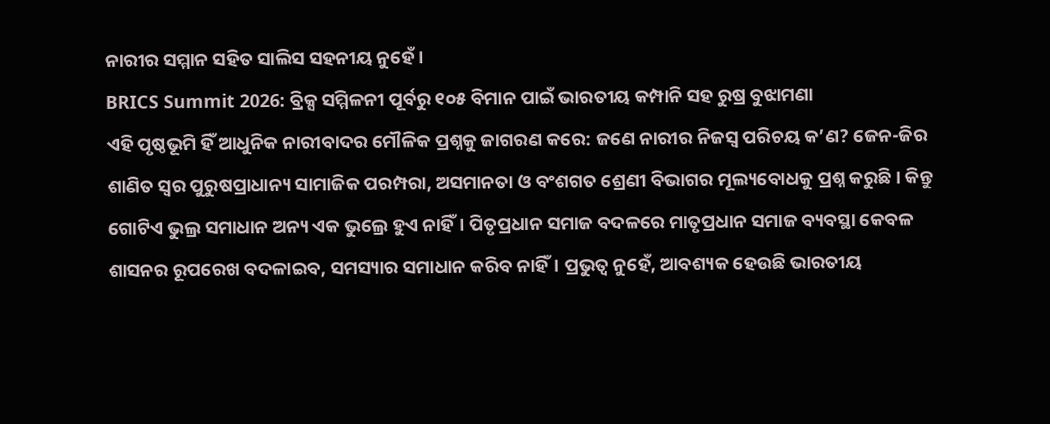ନାରୀର ସମ୍ମାନ ସହିତ ସାଲିସ ସହନୀୟ ନୁହେଁ।
BRICS Summit 2026: ବ୍ରିକ୍ସ ସମ୍ମିଳନୀ ପୂର୍ବରୁ ୧୦୫ ବିମାନ ପାଇଁ ଭାରତୀୟ କମ୍ପାନି ସହ ରୁଷ୍ର ବୁଝାମଣା
ଏହି ପୃଷ୍ଠଭୂମି ହିଁ ଆଧୁନିକ ନାରୀବାଦର ମୌଳିକ ପ୍ରଶ୍ନକୁ ଜାଗରଣ କରେ: ଜଣେ ନାରୀର ନିଜସ୍ୱ ପରିଚୟ କ’ଣ? ଜେନ-ଜିର ଶାଣିତ ସ୍ୱର ପୁରୁଷପ୍ରାଧାନ୍ୟ ସାମାଜିକ ପରମ୍ପରା, ଅସମାନତା ଓ ବଂଶଗତ ଶ୍ରେଣୀ ବିଭାଗର ମୂଲ୍ୟବୋଧକୁ ପ୍ରଶ୍ନ କରୁଛି। କିନ୍ତୁ ଗୋଟିଏ ଭୁଲ୍ର ସମାଧାନ ଅନ୍ୟ ଏକ ଭୁଲ୍ରେ ହୁଏ ନାହିଁ। ପିତୃପ୍ରଧାନ ସମାଜ ବଦଳରେ ମାତୃପ୍ରଧାନ ସମାଜ ବ୍ୟବସ୍ଥା କେବଳ ଶାସନର ରୂପରେଖ ବଦଳାଇବ, ସମସ୍ୟାର ସମାଧାନ କରିବ ନାହିଁ। ପ୍ରଭୁତ୍ୱ ନୁହେଁ, ଆବଶ୍ୟକ ହେଉଛି ଭାରତୀୟ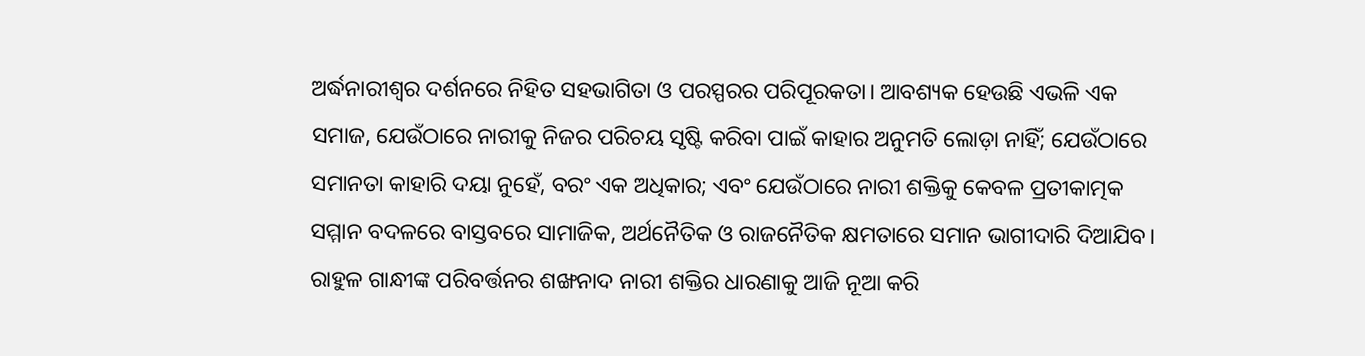ଅର୍ଦ୍ଧନାରୀଶ୍ୱର ଦର୍ଶନରେ ନିହିତ ସହଭାଗିତା ଓ ପରସ୍ପରର ପରିପୂରକତା। ଆବଶ୍ୟକ ହେଉଛି ଏଭଳି ଏକ ସମାଜ, ଯେଉଁଠାରେ ନାରୀକୁ ନିଜର ପରିଚୟ ସୃଷ୍ଟି କରିବା ପାଇଁ କାହାର ଅନୁମତି ଲୋଡ଼ା ନାହିଁ; ଯେଉଁଠାରେ ସମାନତା କାହାରି ଦୟା ନୁହେଁ, ବରଂ ଏକ ଅଧିକାର; ଏବଂ ଯେଉଁଠାରେ ନାରୀ ଶକ୍ତିକୁ କେବଳ ପ୍ରତୀକାତ୍ମକ ସମ୍ମାନ ବଦଳରେ ବାସ୍ତବରେ ସାମାଜିକ, ଅର୍ଥନୈତିକ ଓ ରାଜନୈତିକ କ୍ଷମତାରେ ସମାନ ଭାଗୀଦାରି ଦିଆଯିବ।
ରାହୁଳ ଗାନ୍ଧୀଙ୍କ ପରିବର୍ତ୍ତନର ଶଙ୍ଖନାଦ ନାରୀ ଶକ୍ତିର ଧାରଣାକୁ ଆଜି ନୂଆ କରି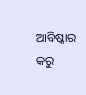ଆବିଷ୍କାର କରୁ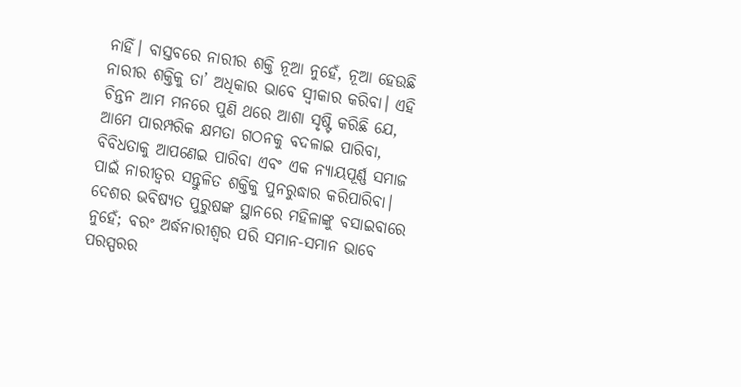ନାହିଁ। ବାସ୍ତବରେ ନାରୀର ଶକ୍ତି ନୂଆ ନୁହେଁ, ନୂଆ ହେଉଛି ନାରୀର ଶକ୍ତିକୁ ତା’ ଅଧିକାର ଭାବେ ସ୍ୱୀକାର କରିବା। ଏହି ଚିନ୍ତନ ଆମ ମନରେ ପୁଣି ଥରେ ଆଶା ସୃଷ୍ଟି କରିଛି ଯେ, ଆମେ ପାରମ୍ପରିକ କ୍ଷମତା ଗଠନକୁ ବଦଳାଇ ପାରିବା, ବିବିଧତାକୁ ଆପଣେଇ ପାରିବା ଏବଂ ଏକ ନ୍ୟାୟପୂର୍ଣ୍ଣ ସମାଜ ପାଇଁ ନାରୀତ୍ୱର ସନ୍ତୁଳିତ ଶକ୍ତିକୁ ପୁନରୁଦ୍ଧାର କରିପାରିବା। ଦେଶର ଭବିଷ୍ୟତ ପୁରୁଷଙ୍କ ସ୍ଥାନରେ ମହିଳାଙ୍କୁ ବସାଇବାରେ ନୁହେଁ; ବରଂ ଅର୍ଦ୍ଧନାରୀଶ୍ୱର ପରି ସମାନ-ସମାନ ଭାବେ ପରସ୍ପରର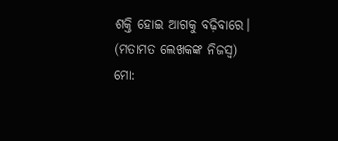ଶକ୍ତି ହୋଇ ଆଗକୁ ବଢ଼ିବାରେ।
(ମତାମତ ଲେଖକଙ୍କ ନିଜସ୍ବ)
ମୋ: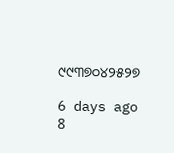୯୯୩୭୦୪୨୫୨୭

6 days ago
8